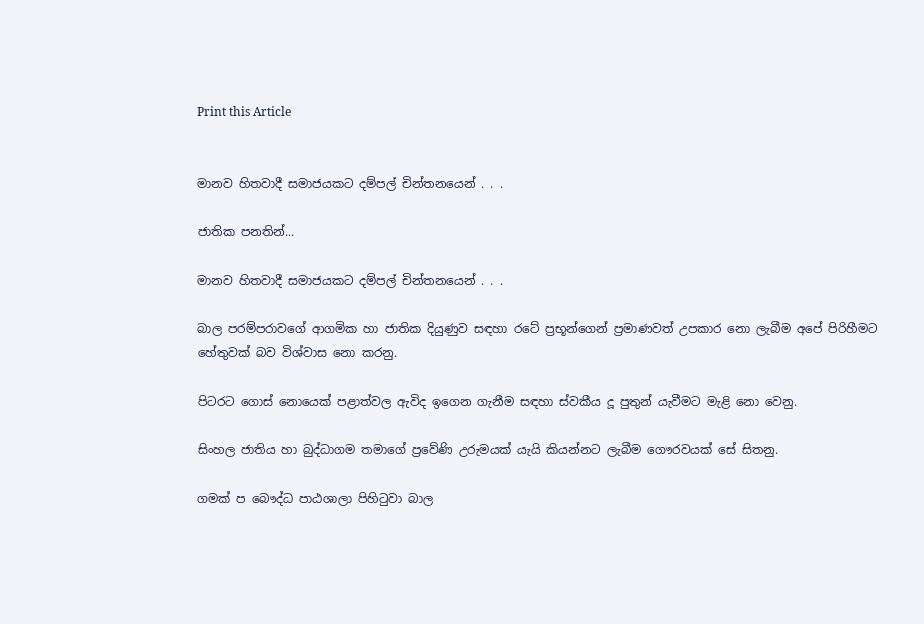Print this Article


මානව හිතවාදී සමාජයකට දම්පල් චින්තනයෙන් . . .

ජාතික පනතින්...

මානව හිතවාදී සමාජයකට දම්පල් චින්තනයෙන් . . .

බාල පරම්පරාවගේ ආගමික හා ජාතික දියුණුව සඳහා රටේ ප්‍රභූන්ගෙන් ප්‍රමාණවත් උපකාර නො ලැබීම අපේ පිරිහීමට හේතුවක් බව විශ්වාස නො කරනු.

පිටරට ගොස් නොයෙක් පළාත්වල ඇවිද ඉගෙන ගැනීම සඳහා ස්වකීය දූ පුතුන් යැවීමට මැළි නො වෙනු.

සිංහල ජාතිය හා බුද්ධාගම තමාගේ ප්‍රවේණි උරුමයක් යැයි කියන්නට ලැබීම ගෞරවයක් සේ සිතනු.

ගමක් ප බෞද්ධ පාඨශාලා පිහිටුවා බාල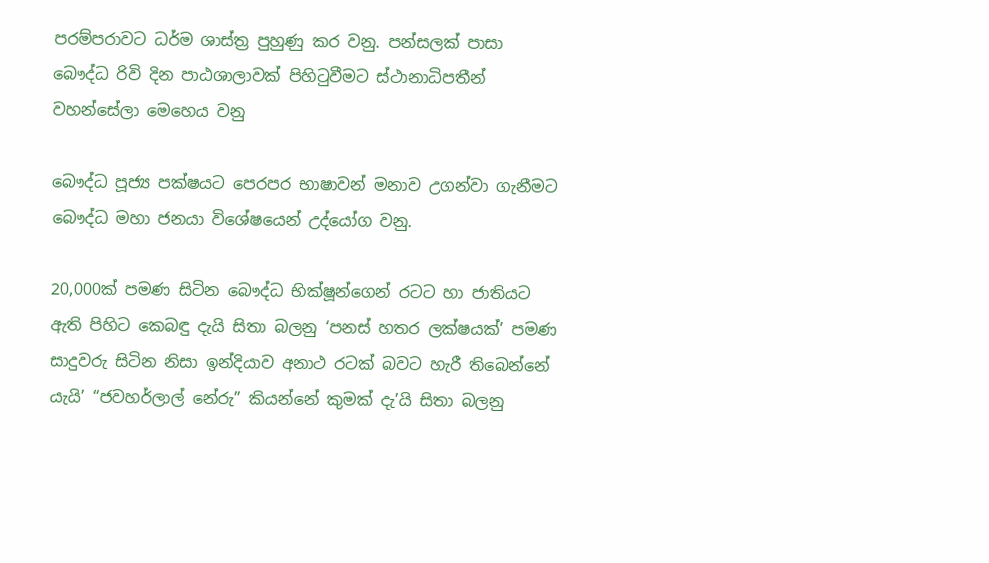පරම්පරාවට ධර්ම ශාස්ත්‍ර පුහුණු කර වනු. පන්සලක් පාසා බෞද්ධ රිවි දින පාඨශාලාවක් පිහිටුවීමට ස්ථානාධිපතීන් වහන්සේලා මෙහෙය වනු

බෞද්ධ පූජ්‍ය පක්ෂයට පෙරපර භාෂාවන් මනාව උගන්වා ගැනීමට බෞද්ධ මහා ජනයා විශේෂයෙන් උද්යෝග වනු.

20,000ක් පමණ සිටින බෞද්ධ භික්ෂූන්ගෙන් රටට හා ජාතියට ඇති පිහිට කෙබඳු දැයි සිතා බලනු ‘පනස් හතර ලක්ෂයක්’ පමණ සාදුවරු සිටින නිසා ඉන්දියාව අනාථ රටක් බවට හැරී තිබෙන්නේ යැයි’ “ජවහර්ලාල් නේරු” කියන්නේ කුමක් දැ’යි සිතා බලනු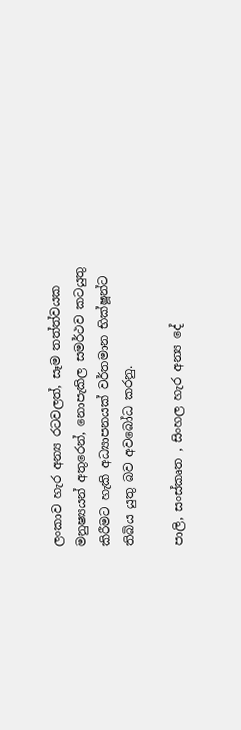ලංකාව හැර අන්‍ය රටවලත්, සෑම තත්ත්වයක මනුෂ්‍යයන් අතුරෙන්, නොපැකිල සමර්ථව කටයුතු කිරීමට හැකි අධ්‍යාපනයක් වර්තමාන භික්ෂූන්ට තිබිය යුතු බව අවබෝධ කරනු.

පාලි, සංස්කෘත , සිංහල හැර අන්‍ය දේ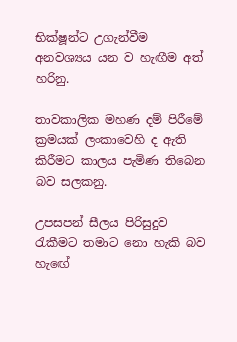භික්ෂූන්ට උගැන්වීම අනවශ්‍යය යන ව හැඟීම අත් හරිනු.

තාවකාලික මහණ දම් පිරීමේ ක්‍රමයක් ලංකාවෙහි ද ඇති කිරීමට කාලය පැමිණ තිබෙන බව සලකනු.

උපසපන් සීලය පිරිසුදුව රැකීමට තමාට නො හැකි බව හැඟේ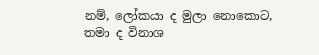නම්, ලෝකයා ද මුලා නොකොට, තමා ද විනාශ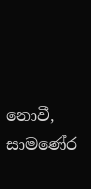නොවී, සාමණේර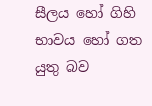සීලය හෝ ගිහි භාවය හෝ ගත යුතු බව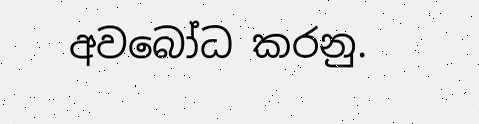අවබෝධ කරනු.